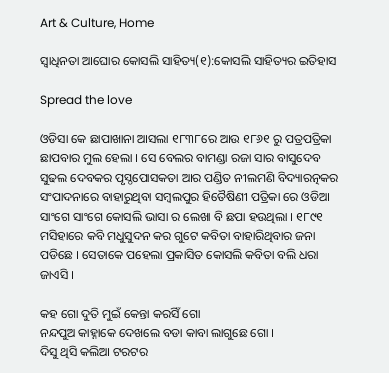Art & Culture, Home

ସ୍ୱାଧିନତା ଆଘୋର କୋସଲି ସାହିତ୍ୟ(୧):କୋସଲି ସାହିତ୍ୟର ଇତିହାସ

Spread the love

ଓଡିସା କେ ଛାପାଖାନା ଆସଲା ୧୮୩୮ରେ ଆଉ ୧୮୬୧ ରୁ ପତ୍ରପତ୍ରିକା ଛାପବାର ମୁଲ ହେଲା । ସେ ବେଲର ବାମଣ୍ଡା ରଜା ସାର ବାସୁଦେବ ସୁଢଲ ଦେବକର ପୃସ୍ଠପୋସକତା ଆର ପଣ୍ଡିତ ନୀଲମଣି ବିଦ୍ୟାରତ୍ନକର ସଂପାଦନାରେ ବାହାରୁଥିବା ସମ୍ବଲପୁର ହିତୈଷିଣୀ ପତ୍ରିକା ରେ ଓଡିଆ ସାଂଗେ ସାଂଗେ କୋସଲି ଭାସା ର ଲେଖା ବି ଛପା ହଉଥିଲା । ୧୮୯୧ ମସିହାରେ କବି ମଧୁସୁଦନ କର ଗୁଟେ କବିତା ବାହାରିଥିବାର ଜନା ପଡିଛେ । ସେତାକେ ପହେଲା ପ୍ରକାସିତ କୋସଲି କବିତା ବଲି ଧରା ଜାଏସି ।

କହ ଗୋ ଦୁତି ମୁଇଁ କେନ୍ତା କରସିଁ ଗୋ
ନନ୍ଦପୁଅ କାହ୍ନାକେ ଦେଖଲେ ବଡା କାବା ଲାଗୁଛେ ଗୋ ।
ଦିସୁ ଥିସି କଲିଆ ଟରଟର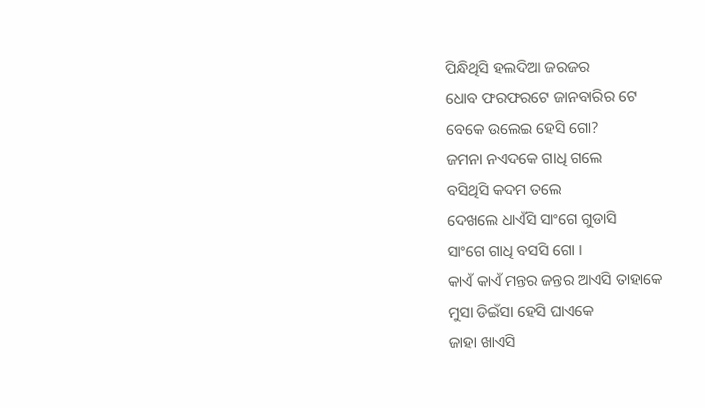ପିନ୍ଧିଥିସି ହଲଦିଆ ଜରଜର
ଧୋବ ଫରଫରଟେ ଜାନବାରିର ଟେ
ବେକେ ଉଲେଇ ହେସି ଗୋ?
ଜମନା ନଏଦକେ ଗାଧି ଗଲେ
ବସିଥିସି କଦମ ତଲେ
ଦେଖଲେ ଧାଏଁସି ସାଂଗେ ଗୁଡାସି
ସାଂଗେ ଗାଧି ବସସି ଗୋ ।
କାଏଁ କାଏଁ ମନ୍ତର ଜନ୍ତର ଆଏସି ତାହାକେ
ମୁସା ଡିଇଁସା ହେସି ଘାଏକେ
ଜାହା ଖାଏସି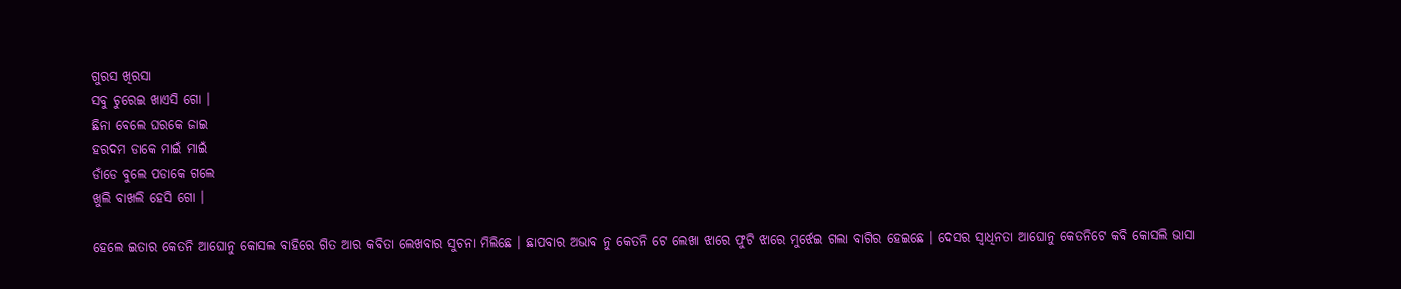ଗୁରସ ଖିରସା
ସବୁ ଚୁରେଇ ଖାଏସି ଗୋ ।
ଛିନା ବେଲେ ଘରକେ ଜାଇ
ହରଦମ ଡାକେ ମାଇଁ ମାଇଁ
ଡାଁଡେ ବୁଲେ ପଡାକେ ଗଲେ
ଖୁଲି ବାଖଲି ହେସି ଗୋ ।

ହେଲେ ଇତାର କେତନି ଆଘୋନୁ କୋସଲ ବାହିରେ ଗିତ ଆର କବିତା ଲେଖବାର ସୁଚନା ମିଲିଛେ । ଛାପବାର ଅଭାବ ନୁ କେତନି ଟେ ଲେଖା ଝାରେ ଫୁଟି ଝାରେ ମୁର୍ଝେଇ ଗଲା ବାଗିର ହେଇଛେ । ଦେସର ସ୍ୱାଧିନତା ଆଘୋନୁ କେତନିଟେ କବି କୋସଲି ଭାସା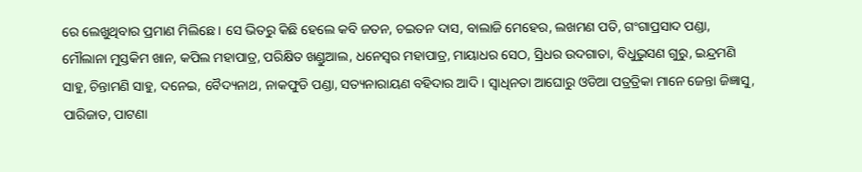ରେ ଲେଖୁଥିବାର ପ୍ରମାଣ ମିଲିଛେ । ସେ ଭିତରୁ କିଛି ହେଲେ କବି ଜତନ, ଚଇତନ ଦାସ, ବାଲାଜି ମେହେର, ଲଖମଣ ପତି, ଗଂଗାପ୍ରସାଦ ପଣ୍ଡା, ମୌଲାନା ମୁସ୍ତକିମ ଖାନ, କପିଲ ମହାପାତ୍ର, ପରିକ୍ଷିତ ଖଣ୍ଡୁଆଲ, ଧନେସ୍ୱର ମହାପାତ୍ର, ମାୟାଧର ସେଠ, ସ୍ରିଧର ଉଦଗାତା, ବିଧୁଭୁସଣ ଗୁରୁ, ଇନ୍ଦ୍ରମଣି ସାହୁ, ଚିନ୍ତାମଣି ସାହୁ, ଦନେଇ, ବୈଦ୍ୟନାଥ, ନାକଫୁଡି ପଣ୍ଡା, ସତ୍ୟନାରାୟଣ ବହିଦାର ଆଦି । ସ୍ୱାଧିନତା ଆଘୋରୁ ଓଡିଆ ପତ୍ରତ୍ରିକା ମାନେ ଜେନ୍ତା ଜିଜ୍ଞାସୁ, ପାରିଜାତ, ପାଟଣା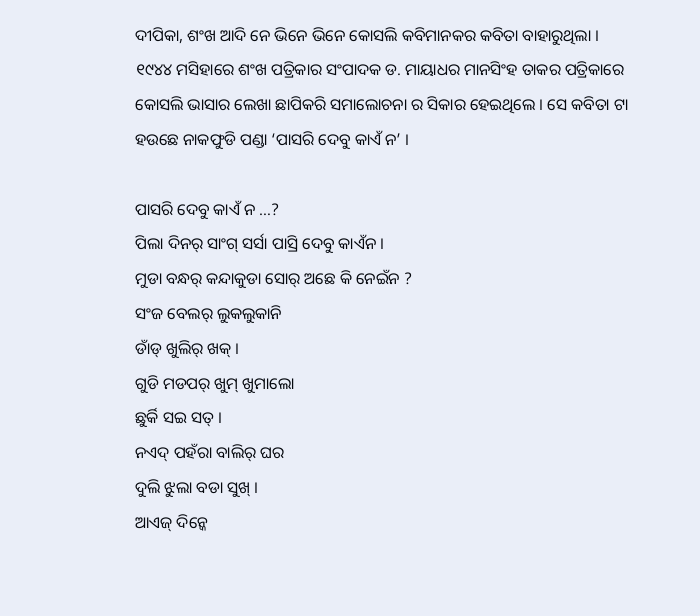ଦୀପିକା, ଶଂଖ ଆଦି ନେ ଭିନେ ଭିନେ କୋସଲି କବିମାନକର କବିତା ବାହାରୁଥିଲା । ୧୯୪୪ ମସିହାରେ ଶଂଖ ପତ୍ରିକାର ସଂପାଦକ ଡ. ମାୟାଧର ମାନସିଂହ ତାକର ପତ୍ରିକାରେ କୋସଲି ଭାସାର ଲେଖା ଛାପିକରି ସମାଲୋଚନା ର ସିକାର ହେଇଥିଲେ । ସେ କବିତା ଟା ହଉଛେ ନାକଫୁଡି ପଣ୍ଡା ‘ପାସରି ଦେବୁ କାଏଁ ନ’ ।

ପାସରି ଦେବୁ କାଏଁ ନ …?
ପିଲା ଦିନର୍ ସାଂଗ୍ ସର୍ସା ପାସ୍ରି ଦେବୁ କାଏଁନ ।
ମୁଡା ବନ୍ଧର୍ କନ୍ଦାକୁଡା ସୋର୍ ଅଛେ କି ନେଇଁନ ?
ସଂଜ ବେଲର୍ ଲୁକଲୁକାନି
ଡାଁଡ୍ ଖୁଲିର୍ ଖକ୍ ।
ଗୁଡି ମଡପର୍ ଖୁମ୍ ଖୁମାଲୋ
ଛୁର୍କି ସଇ ସତ୍ ।
ନଏଦ୍ ପହଁରା ବାଲିର୍ ଘର
ଦୁଲି ଝୁଲା ବଡା ସୁଖ୍ ।
ଆଏଜ୍ ଦିନ୍କେ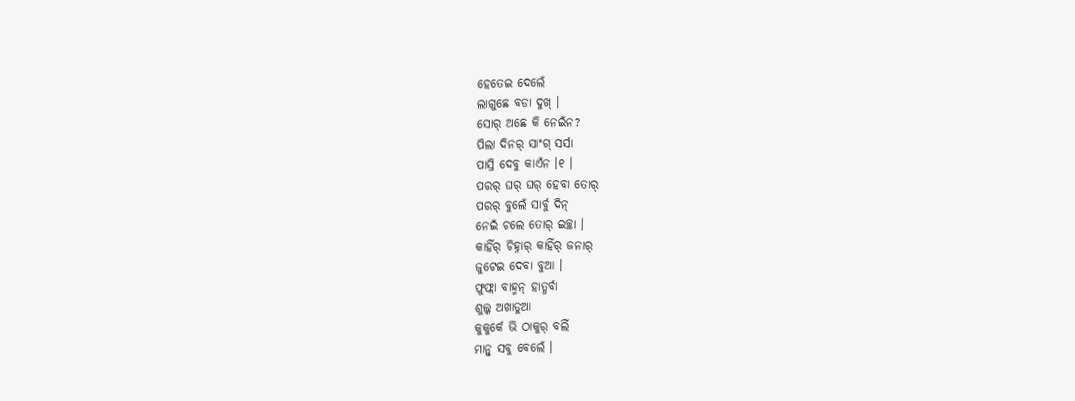ହେତେଇ ଦେଲେଁ
ଲାଗୁଛେ ବଡା ଦୁଖ୍ ।
ସୋର୍ ଅଛେ କି ନେଇଁନ?
ପିଲା ଦିନର୍ ସାଂଗ୍ ସର୍ସା
ପାସ୍ରି ଦେବୁ କାଏଁନ ।୧ ।
ପରର୍ ଘର୍ ଘର୍ ହେବା ତୋର୍
ପରର୍ ବୁଲେଁ ସାର୍ବୁ ଦିନ୍
ନେଇଁ ଚଲେ ତୋର୍ ଇଚ୍ଛା ।
କାହିଁର୍ ଚିହ୍ନାର୍ କାହିଁର୍ ଜନାର୍
ଜୁଟେଇ ଦେବା ବୁଆ ।
ଫୁଫ୍ଲା ବାହ୍ମନ୍ ହାତ୍ଧର୍ବା
ଶୁଲ୍କ ଅଖାଡୁଆ
କୁକୁର୍କେ ଭି ଠାକୁର୍ ବଲିଁ
ମାନ୍ବୁ ସବୁ ବେଲେଁ ।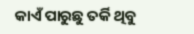କାଏଁ ପାରୁଛୁ ତର୍କି ଥିବୁ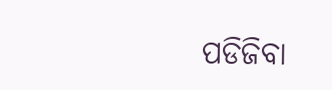ପଡିଜିବା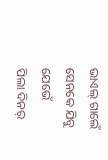ଭାଏଲ୍ ଗାଲେଁ
ସେନକେ ଯିବୁ ଯେଭେଁ
ପିଲା ଦିନର୍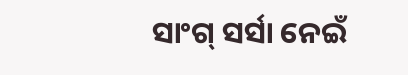ସାଂଗ୍ ସର୍ସା ନେଇଁ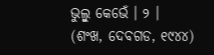ଭୁଲ୍ବୁ କେଭେଁ । ୨ ।
(ଶଂଖ, ଦେବଗଡ, ୧୯୪୪)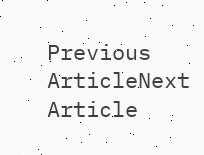Previous ArticleNext Article